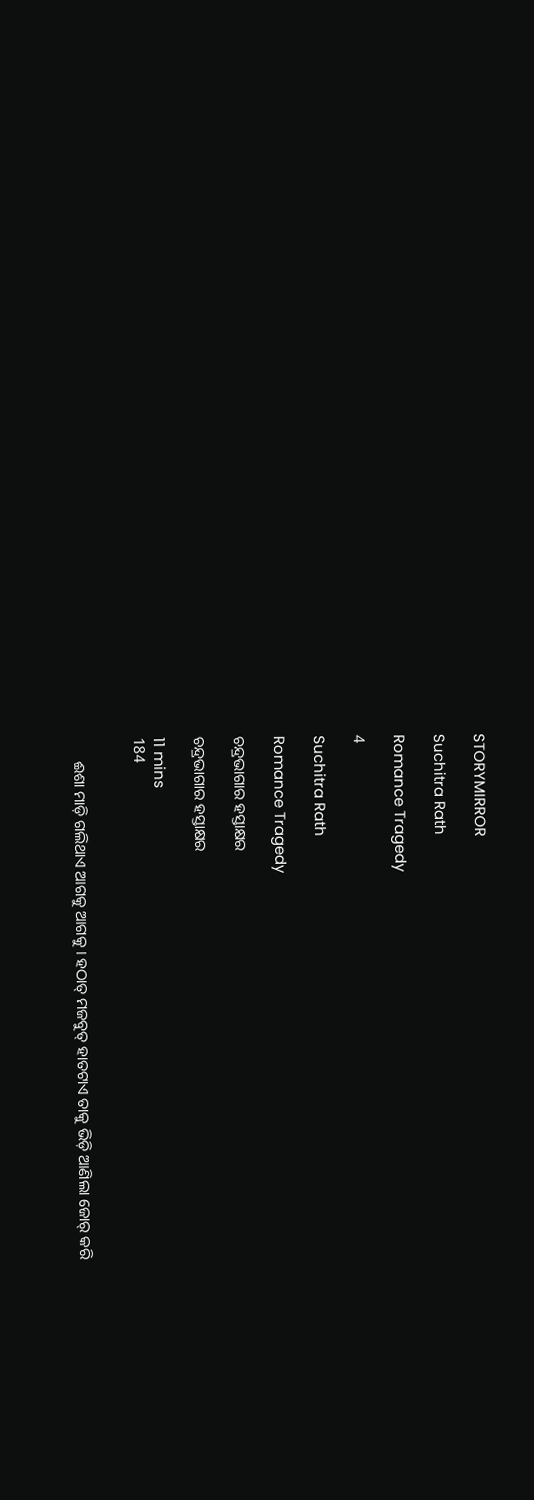STORYMIRROR

Suchitra Rath

Romance Tragedy

4

Suchitra Rath

Romance Tragedy

ଚନ୍ଦ୍ରଭାଗାର ହସ୍ତାକ୍ଷର

ଚନ୍ଦ୍ରଭାଗାର ହସ୍ତାକ୍ଷର

11 mins
184


      ଈଶା ମାଡ଼ି ଗଲିଥାଏ ଆଗକୁ ଆଗକୁ । ହଠାତ୍ ମଜବୁତ୍ ହାତଟାଏ ତାକୁ ଭିଡ଼ି ଆଣିଲା ଜୋର୍ କରି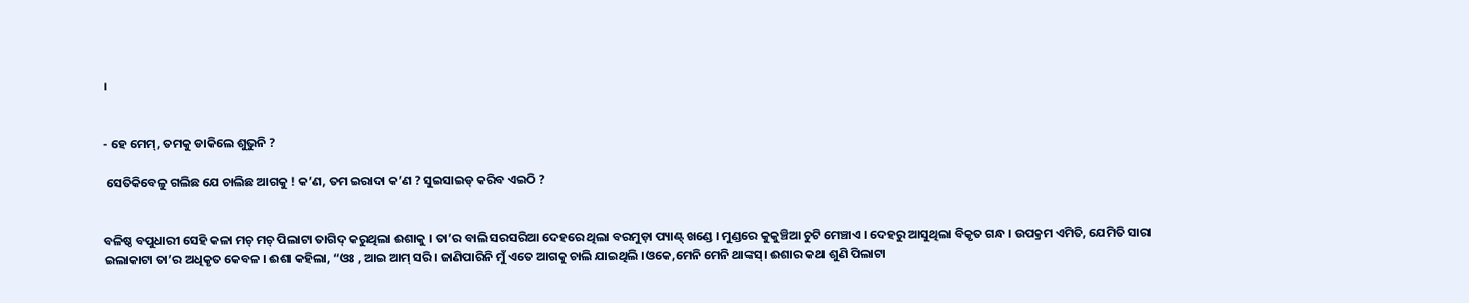।


- ହେ ମେମ୍, ତମକୁ ଡାକିଲେ ଶୁଭୁନି ?

 ସେତିକିବେଳୁ ଗଲିଛ ଯେ ଚାଲିଛ ଆଗକୁ ! କ’ଣ, ତମ ଇରାଦା କ’ଣ ? ସୁଇସାଇଡ୍ କରିବ ଏଇଠି ?


ବଳିଷ୍ଠ ବପୁଧାରୀ ସେହି କଳା ମଚ୍ ମଚ୍ ପିଲାଟା ତାଗିଦ୍ କରୁଥିଲା ଈଶାକୁ । ତା’ର ବାଲି ସରସରିଆ ଦେହରେ ଥିଲା ବରମୁଡ଼ା ପ୍ୟାଣ୍ଟ୍ ଖଣ୍ଡେ । ମୁଣ୍ଡରେ କୁକୁଞ୍ଚିଆ ଚୁଟି ମେଞ୍ଚାଏ । ଦେହରୁ ଆସୁଥିଲା ବିକୃତ ଗନ୍ଧ । ଉପକ୍ରମ ଏମିତି, ଯେମିତି ସାରା ଇଲାକାଟା ତା’ର ଅଧିକୃତ କେବଳ । ଈଶା କହିଲା, “ଓଃ , ଆଇ ଆମ୍ ସରି । ଜାଣିପାରିନି ମୁଁ ଏତେ ଆଗକୁ ଚାଲି ଯାଇଥିଲି ।ଓକେ,ମେନି ମେନି ଥାଙ୍କସ୍। ଈଶାର କଥା ଶୁଣି ପିଲାଟା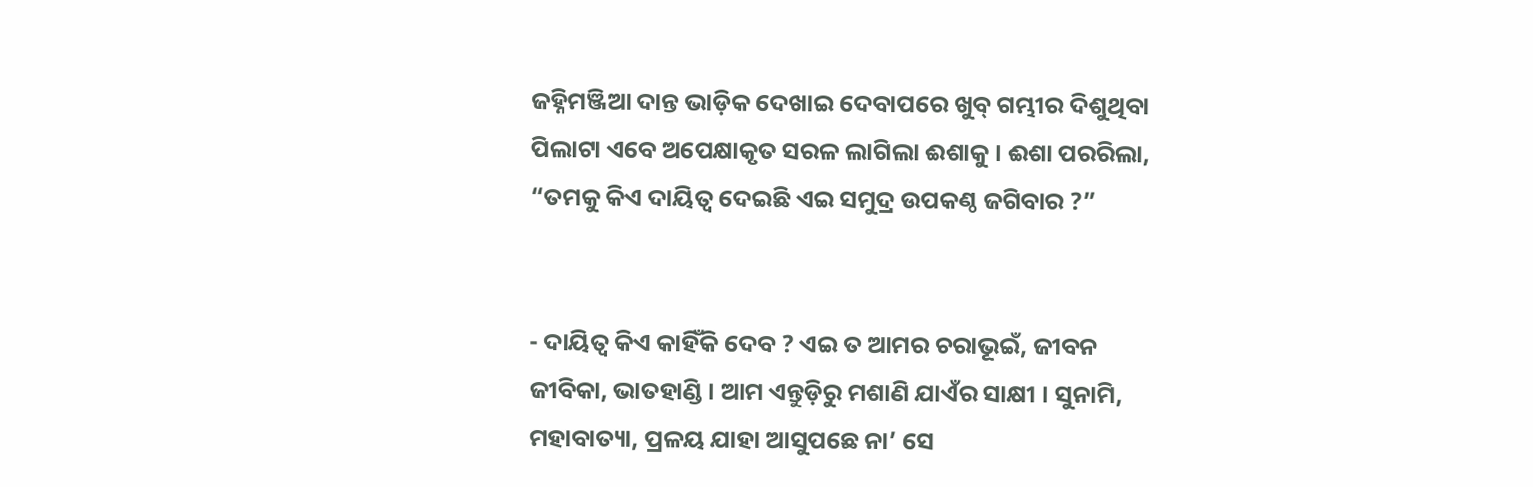ଜହ୍ନିମଞ୍ଜିଆ ଦାନ୍ତ ଭାଡ଼ିକ ଦେଖାଇ ଦେବାପରେ ଖୁବ୍ ଗମ୍ଭୀର ଦିଶୁଥିବା ପିଲାଟା ଏବେ ଅପେକ୍ଷାକୃତ ସରଳ ଲାଗିଲା ଈଶାକୁ । ଈଶା ପରରିଲା, “ତମକୁ କିଏ ଦାୟିତ୍ବ ଦେଇଛି ଏଇ ସମୁଦ୍ର ଉପକଣ୍ଠ ଜଗିବାର ?”


- ଦାୟିତ୍ବ କିଏ କାହିଁକି ଦେବ ? ଏଇ ତ ଆମର ଚରାଭୂଇଁ, ଜୀବନ ଜୀବିକା, ଭାତହାଣ୍ଡି । ଆମ ଏନ୍ତୁଡ଼ିରୁ ମଶାଣି ଯାଏଁର ସାକ୍ଷୀ । ସୁନାମି, ମହାବାତ୍ୟା, ପ୍ରଳୟ ଯାହା ଆସୁପଛେ ନା’ ସେ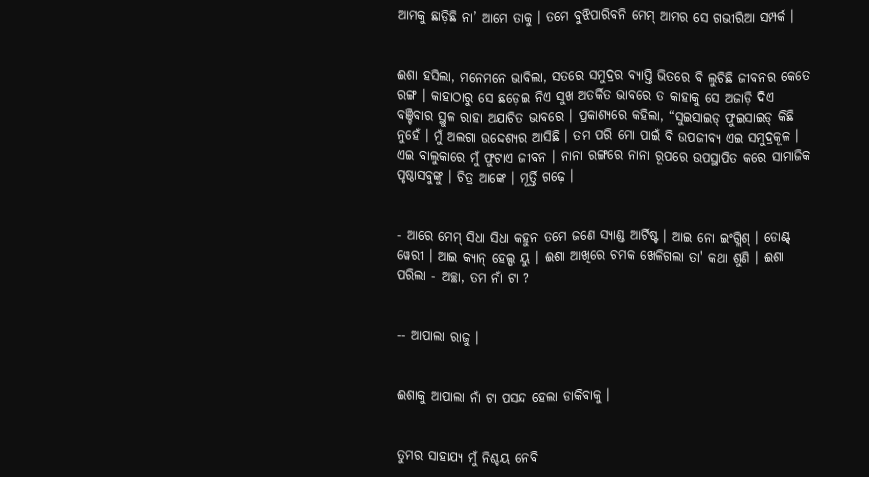ଆମକୁ ଛାଡ଼ିଛି ନା’ ଆମେ ତାକୁ । ତମେ ବୁଝିପାରିବନି ମେମ୍ ଆମର ସେ ଗଭୀରିଆ ସମ୍ପର୍କ ।


ଈଶା ହସିଲା, ମନେମନେ ଭାବିଲା, ସତରେ ସମୁଦ୍ରର ବ୍ୟାପ୍ତି ଭିତରେ ବି ଲୁଚିଛି ଜୀବନର କେତେ ରଙ୍ଗ । କାହାଠାରୁ ସେ ଛଡ଼େଇ ନିଏ ସୁଖ ଅତର୍କିତ ଭାବରେ ତ କାହାକୁ ସେ ଅଜାଡ଼ି ଦିଏ ବଞ୍ଚିବାର ସ୍ଥୁଳ ରାହା ଅଯାଚିତ ଭାବରେ । ପ୍ରକାଶ୍ୟରେ କହିଲା, “ସୁଇସାଇଡ୍ ଫୁଇସାଇଡ୍ କିଛି ନୁହେଁ । ମୁଁ ଅଲଗା ଉଦ୍ଦେଶ୍ୟର ଆସିଛି । ତମ ପରି ମୋ ପାଇଁ ବି ଉପଜୀବ୍ୟ ଏଇ ସମୁଦ୍ରକୂଳ । ଏଇ ବାଲୁକାରେ ମୁଁ ଫୁଟାଏ ଜୀବନ । ନାନା ରଙ୍ଗରେ ନାନା ରୂପରେ ଉପସ୍ଥାପିତ କରେ ସାମାଜିକ ପୃଷ୍ଠାସବୁଙ୍କୁ । ଚିତ୍ର ଆଙ୍କେ । ମୂର୍ତ୍ତି ଗଢ଼େ ।


- ଆରେ ମେମ୍ ସିଧା ସିଧା କହୁନ ତମେ ଜଣେ ସ୍ୟାଣ୍ଡ ଆର୍ଟିଷ୍ଟ । ଆଇ ନୋ ଇଂଗ୍ଲିଶ୍ । ଡୋଣ୍ଟ୍ ୱେରୀ । ଆଇ କ୍ଯାନ୍ ହେଲ୍ପ ୟୁ । ଈଶା ଆଖିରେ ଚମକ ଖେଳିଗଲା ତା' କଥା ଶୁଣି । ଈଶା ପରିଲା - ଅଚ୍ଛା, ତମ ନାଁ ଟା ?


-- ଆପାଲା ରାଜୁ ।


ଈଶାକୁ ଆପାଲା ନାଁ ଟା ପସନ୍ଦ ହେଲା ଡାକିବାକୁ ।


ତୁମର ସାହାଯ୍ୟ ମୁଁ ନିଶ୍ଚୟ ନେବି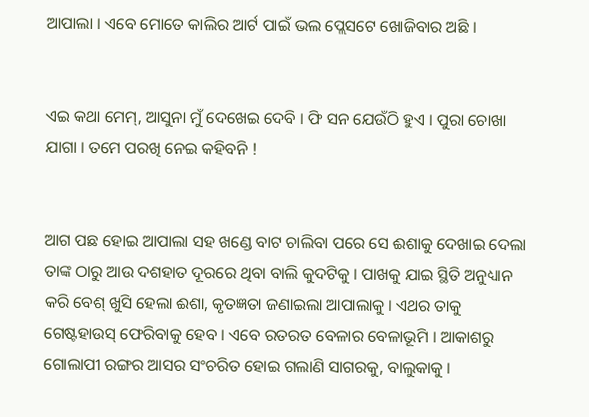ଆପାଲା । ଏବେ ମୋତେ କାଲିର ଆର୍ଟ ପାଇଁ ଭଲ ପ୍ଲେସଟେ ଖୋଜିବାର ଅଛି ।


ଏଇ କଥା ମେମ୍, ଆସୁନା ମୁଁ ଦେଖେଇ ଦେବି । ଫି ସନ ଯେଉଁଠି ହୁଏ । ପୁରା ଚୋଖା ଯାଗା । ତମେ ପରଖି ନେଇ କହିବନି !


ଆଗ ପଛ ହୋଇ ଆପାଲା ସହ ଖଣ୍ଡେ ବାଟ ଚାଲିବା ପରେ ସେ ଈଶାକୁ ଦେଖାଇ ଦେଲା ତାଙ୍କ ଠାରୁ ଆଉ ଦଶହାତ ଦୂରରେ ଥିବା ବାଲି କୁଦଟିକୁ । ପାଖକୁ ଯାଇ ସ୍ଥିତି ଅନୁଧ୍ୟାନ କରି ବେଶ୍ ଖୁସି ହେଲା ଈଶା, କୃତଜ୍ଞତା ଜଣାଇଲା ଆପାଲାକୁ । ଏଥର ତାକୁ ଗେଷ୍ଟହାଉସ୍ ଫେରିବାକୁ ହେବ । ଏବେ ରତରତ ବେଳାର ବେଳାଭୂମି । ଆକାଶରୁ ଗୋଲାପୀ ରଙ୍ଗର ଆସର ସଂଚରିତ ହୋଇ ଗଲାଣି ସାଗରକୁ, ବାଲୁକାକୁ ।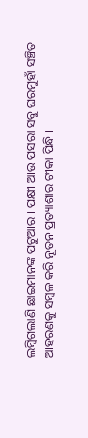ଲମ୍ବିଗଲାଣି ଛାଇମାନଙ୍କ ପଟୁଆର । ପକ୍ଷୀ ଆଉ ପସରା ସବୁ ଘରମୁହାଁ ସଞ୍ଚିତ ଆହରଣକୁ ସମ୍ବଳ କରି ନୂତନ ପ୍ରତ୍ୟାଶାର ଟୀକା ପିନ୍ଧି ।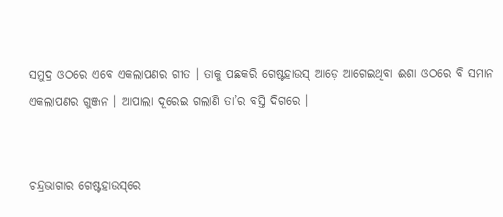ସମୁଦ୍ର ଓଠରେ ଏବେ ଏକଲାପଣର ଗୀତ । ତାକୁ ପଛକରି ଗେଷ୍ଟହାଉସ୍ ଆଡ଼େ ଆଗେଇଥିବା ଈଶା ଓଠରେ ବି ସମାନ ଏକଲାପଣର ଗୁଞ୍ଜନ । ଆପାଲା ଦୂରେଇ ଗଲାଣି ତା’ର ବସ୍ତି ଦିଗରେ ।


ଚନ୍ଦ୍ରଭାଗାର ଗେଷ୍ଟହାଉସ୍‌ରେ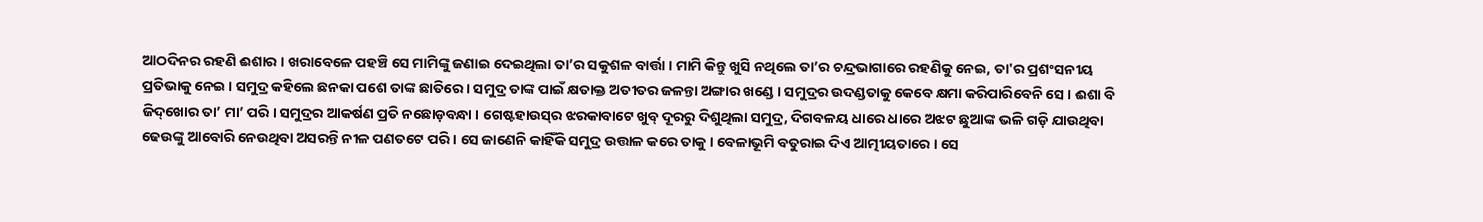ଆଠଦିନର ରହଣି ଈଶାର । ଖରାବେଳେ ପହଞ୍ଚି ସେ ମାମିଙ୍କୁ ଜଣାଇ ଦେଇଥିଲା ତା’ର ସକୁଶଳ ବାର୍ତ୍ତା । ମାମି କିନ୍ତୁ ଖୁସି ନଥିଲେ ତା’ର ଚନ୍ଦ୍ରଭାଗାରେ ରହଣିକୁ ନେଇ, ତା'ର ପ୍ରଶଂସନୀୟ ପ୍ରତିଭାକୁ ନେଇ । ସମୁଦ୍ର କହିଲେ ଛନକା ପଶେ ତାଙ୍କ ଛାତିରେ । ସମୁଦ୍ର ତାଙ୍କ ପାଇଁ କ୍ଷତାକ୍ତ ଅତୀତର ଜଳନ୍ତା ଅଙ୍ଗାର ଖଣ୍ଡେ । ସମୁଦ୍ରର ଉଦଣ୍ଡତାକୁ କେବେ କ୍ଷମା କରିପାରିବେନି ସେ । ଈଶା ବି ଜିଦ୍‌ଖୋର ତା’ ମା’ ପରି । ସମୁଦ୍ରର ଆକର୍ଷଣ ପ୍ରତି ନଛୋଡ଼ବନ୍ଧା । ଗେଷ୍ଟହାଉସ୍‌ର ଝରକାବାଟେ ଖୁବ୍ ଦୂରରୁ ଦିଶୁଥିଲା ସମୁଦ୍ର, ଦିଗବଳୟ ଧାରେ ଧାରେ ଅଝଟ ଛୁଆଙ୍କ ଭଳି ଗଡ଼ି ଯାଉଥିବା ଢେଉଙ୍କୁ ଆବୋରି ନେଉଥିବା ଅସରନ୍ତି ନୀଳ ପଣତଟେ ପରି । ସେ ଜାଣେନି କାହିଁକି ସମୁଦ୍ର ଉତ୍ତାଳ କରେ ତାକୁ । ବେଳାଭୂମି ବତୁରାଇ ଦିଏ ଆତ୍ମୀୟତାରେ । ସେ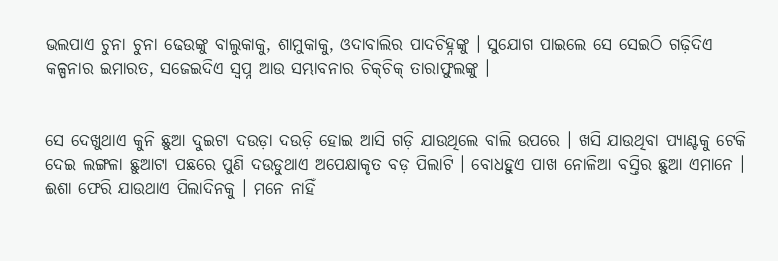ଭଲପାଏ ଚୁନା ଚୁନା ଢେଉଙ୍କୁ ବାଲୁକାକୁ, ଶାମୁକାକୁ, ଓଦାବାଲିର ପାଦଚିହ୍ନଙ୍କୁ । ସୁଯୋଗ ପାଇଲେ ସେ ସେଇଠି ଗଢ଼ିଦିଏ କଳ୍ପନାର ଇମାରତ, ସଜେଇଦିଏ ସ୍ୱପ୍ନ ଆଉ ସମ୍ଭାବନାର ଚିକ୍‌ଚିକ୍ ତାରାଫୁଲଙ୍କୁ ।


ସେ ଦେଖୁଥାଏ କୁନି ଛୁଆ ଦୁଇଟା ଦଉଡ଼ା ଦଉଡ଼ି ହୋଇ ଆସି ଗଡ଼ି ଯାଉଥିଲେ ବାଲି ଉପରେ । ଖସି ଯାଉଥିବା ପ୍ୟାଣ୍ଟକୁ ଟେକି ଦେଇ ଲଙ୍ଗଳା ଛୁଆଟା ପଛରେ ପୁଣି ଦଉଡୁଥାଏ ଅପେକ୍ଷାକୃତ ବଡ଼ ପିଲାଟି । ବୋଧହୁଏ ପାଖ ନୋଳିଆ ବସ୍ତିର ଛୁଆ ଏମାନେ । ଈଶା ଫେରି ଯାଉଥାଏ ପିଲାଦିନକୁ । ମନେ ନାହିଁ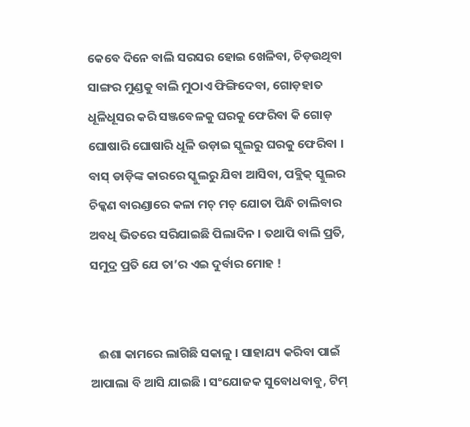କେବେ ଦିନେ ବାଲି ସରସର ହୋଇ ଖେଳିବା, ଚିଡ଼ଉଥିବା ସାଙ୍ଗର ମୁଣ୍ଡକୁ ବାଲି ମୁଠାଏ ଫିଙ୍ଗିଦେବା, ଗୋଡ଼ହାତ ଧୂଳିଧୂସର କରି ସଞ୍ଜବେଳକୁ ଘରକୁ ଫେରିବା କି ଗୋଡ଼ ଘୋଷାରି ଘୋଷାରି ଧୂଳି ଉଡ଼ାଇ ସ୍କୁଲରୁ ଘରକୁ ଫେରିବା । ବାସ୍ ଡାଡ଼ିଙ୍କ କାରରେ ସ୍କୁଲରୁ ଯିବା ଆସିବା, ପବ୍ଲିକ୍‌ ସ୍କୁଲର ଚିକ୍କଣ ବାରଣ୍ଡାରେ କଳା ମଚ୍ ମଚ୍ ଯୋତା ପିନ୍ଧି ଚାଲିବାର ଅବଧି ଭିତରେ ସରିଯାଇଛି ପିଲାଦିନ । ତଥାପି ବାଲି ପ୍ରତି, ସମୁଦ୍ର ପ୍ରତି ଯେ ତା’ର ଏଇ ଦୁର୍ବାର ମୋହ !


   ଈଶା କାମରେ ଲାଗିଛି ସକାଳୁ । ସାହାଯ୍ୟ କରିବା ପାଇଁ ଆପାଲା ବି ଆସି ଯାଇଛି । ସଂଯୋଜକ ସୁବୋଧବାବୁ, ଟିମ୍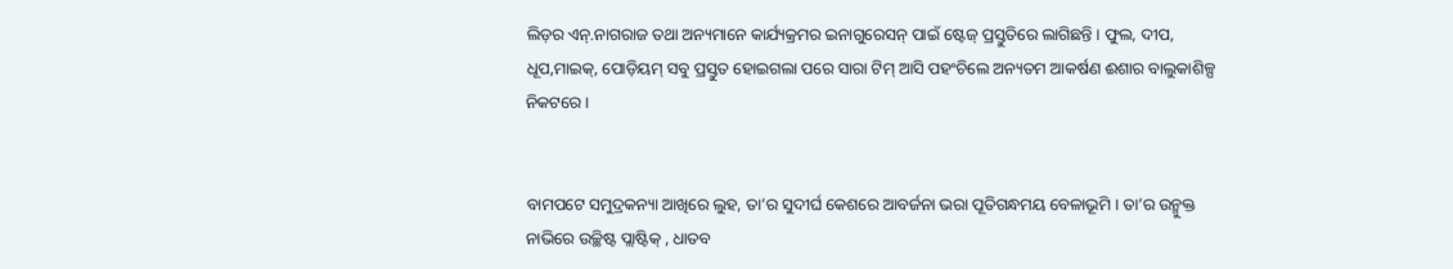ଲିଡ଼ର ଏନ୍.ନାଗରାଜ ତଥା ଅନ୍ୟମାନେ କାର୍ଯ୍ୟକ୍ରମର ଇନାଗୁରେସନ୍ ପାଇଁ ଷ୍ଟେଜ୍ ପ୍ରସ୍ତୁତିରେ ଲାଗିଛନ୍ତି । ଫୁଲ, ଦୀପ, ଧୂପ,ମାଇକ୍, ପୋଡ଼ିୟମ୍ ସବୁ ପ୍ରସ୍ତୁତ ହୋଇଗଲା ପରେ ସାରା ଟିମ୍ ଆସି ପହଂଚିଲେ ଅନ୍ୟତମ ଆକର୍ଷଣ ଈଶାର ବାଲୁକାଶିଳ୍ପ ନିକଟରେ ।


ବାମପଟେ ସମୁଦ୍ରକନ୍ୟା ଆଖିରେ ଲୁହ, ତା’ର ସୁଦୀର୍ଘ କେଶରେ ଆବର୍ଜନା ଭରା ପୂତିଗନ୍ଧମୟ ବେଳାଭୂମି । ତା’ର ଉନ୍ମୁକ୍ତ ନାଭିରେ ଉଚ୍ଛିଷ୍ଟ ପ୍ଲାଷ୍ଟିକ୍ , ଧାତବ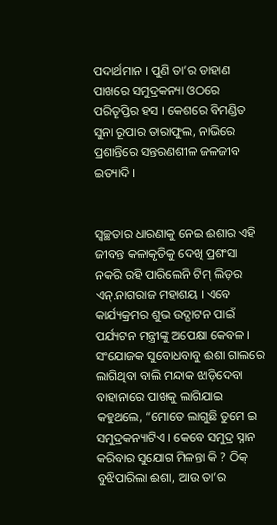ପଦାର୍ଥମାନ । ପୁଣି ତା’ର ଡାହାଣ ପାଖରେ ସମୁଦ୍ରକନ୍ୟା ଓଠରେ ପରିତୄପ୍ତିର ହସ । କେଶରେ ବିମଣ୍ଡିତ ସୁନା ରୂପାର ତାରାଫୁଲ, ନାଭିରେ ପ୍ରଶାନ୍ତିରେ ସନ୍ତରଣଶୀଳ ଜଳଜୀବ ଇତ୍ୟାଦି ।


ସ୍ବଚ୍ଛତାର ଧାରଣାକୁ ନେଇ ଈଶାର ଏହି ଜୀବନ୍ତ କଳାକୃତିକୁ ଦେଖି ପ୍ରଶଂସା ନକରି ରହି ପାରିଲେନି ଟିମ୍ ଲିଡ଼ର ଏନ୍.ନାଗରାଜ ମହାଶୟ । ଏବେ କାର୍ଯ୍ୟକ୍ରମର ଶୁଭ ଉଦ୍ଘାଟନ ପାଇଁ ପର୍ଯ୍ୟଟନ ମନ୍ତ୍ରୀଙ୍କୁ ଅପେକ୍ଷା କେବଳ । ସଂଯୋଜକ ସୁବୋଧବାବୁ ଈଶା ଗାଲରେ ଲାଗିଥିବା ବାଲି ମନ୍ଦାକ ଝାଡ଼ିଦେବା ବାହାନାରେ ପାଖକୁ ଲାଗିଯାଇ କହୁଥଲେ, “ମୋତେ ଲାଗୁଛି ତୁମେ ଇ ସମୁଦ୍ରକନ୍ୟାଟିଏ । କେବେ ସମୁଦ୍ର ସ୍ନାନ କରିବାର ସୁଯୋଗ ମିଳନ୍ତା କି ? ଠିକ୍ ବୁଝିପାରିଲା ଈଶା, ଆଉ ତା’ର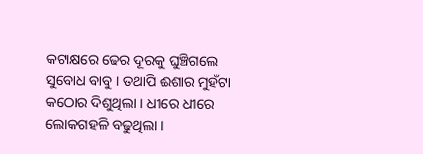କଟାକ୍ଷରେ ଢେର ଦୂରକୁ ଘୁଞ୍ଚିଗଲେ ସୁବୋଧ ବାବୁ । ତଥାପି ଈଶାର ମୁହଁଟା କଠୋର ଦିଶୁଥିଲା । ଧୀରେ ଧୀରେ ଲୋକଗହଳି ବଢୁଥିଲା ।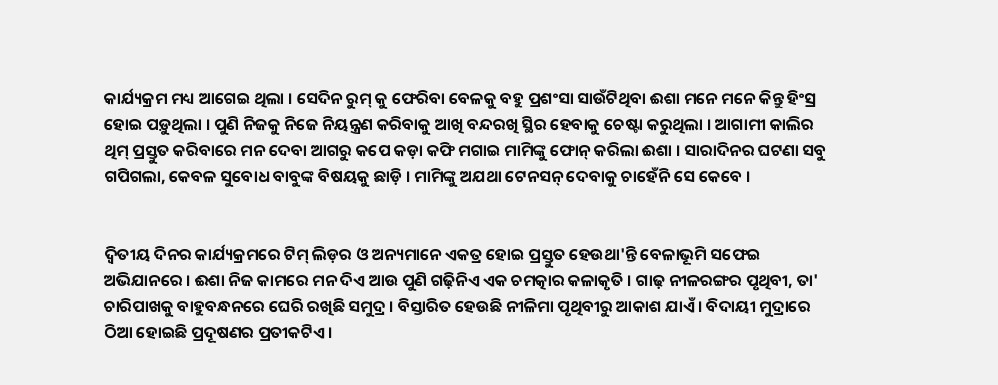କାର୍ଯ୍ୟକ୍ରମ ମଧ୍ୟ ଆଗେଇ ଥିଲା । ସେଦିନ ରୁମ୍ କୁ ଫେରିବା ବେଳକୁ ବହୁ ପ୍ରଶଂସା ସାଉଁଟିଥିବା ଈଶା ମନେ ମନେ କିନ୍ତୁ ହିଂସ୍ର ହୋଇ ପଡ଼ୁଥିଲା । ପୁଣି ନିଜକୁ ନିଜେ ନିୟନ୍ତ୍ରଣ କରିବାକୁ ଆଖି ବନ୍ଦରଖି ସ୍ଥିର ହେବାକୁ ଚେଷ୍ଟା କରୁଥିଲା । ଆଗାମୀ କାଲିର ଥିମ୍ ପ୍ରସ୍ତୁତ କରିବାରେ ମନ ଦେବା ଆଗରୁ କପେ କଡ଼ା କଫି ମଗାଇ ମାମିଙ୍କୁ ଫୋନ୍ କରିଲା ଈଶା । ସାରାଦିନର ଘଟଣା ସବୁ ଗପିଗଲା, କେବଳ ସୁବୋଧ ବାବୁଙ୍କ ବିଷୟକୁ ଛାଡ଼ି । ମାମିଙ୍କୁ ଅଯଥା ଟେନସନ୍ ଦେବାକୁ ଚାହେଁନି ସେ କେବେ ।


ଦ୍ବିତୀୟ ଦିନର କାର୍ଯ୍ୟକ୍ରମରେ ଟିମ୍ ଲିଡ଼ର ଓ ଅନ୍ୟମାନେ ଏକତ୍ର ହୋଇ ପ୍ରସ୍ତୁତ ହେଉଥା'ନ୍ତି ବେଳାଭୂମି ସଫେଇ ଅଭିଯାନରେ । ଈଶା ନିଜ କାମରେ ମନ ଦିଏ ଆଉ ପୁଣି ଗଢ଼ିନିଏ ଏକ ଚମତ୍କାର କଳାକୃତି । ଗାଢ଼ ନୀଳରଙ୍ଗର ପୃଥିବୀ, ତା' ଚାରିପାଖକୁ ବାହୁବନ୍ଧନରେ ଘେରି ରଖିଛି ସମୁଦ୍ର । ବିସ୍ତାରିତ ହେଉଛି ନୀଳିମା ପୃଥିବୀରୁ ଆକାଶ ଯାଏଁ । ବିଦାୟୀ ମୁଦ୍ରାରେ ଠିଆ ହୋଇଛି ପ୍ରଦୂଷଣର ପ୍ରତୀକଟିଏ ।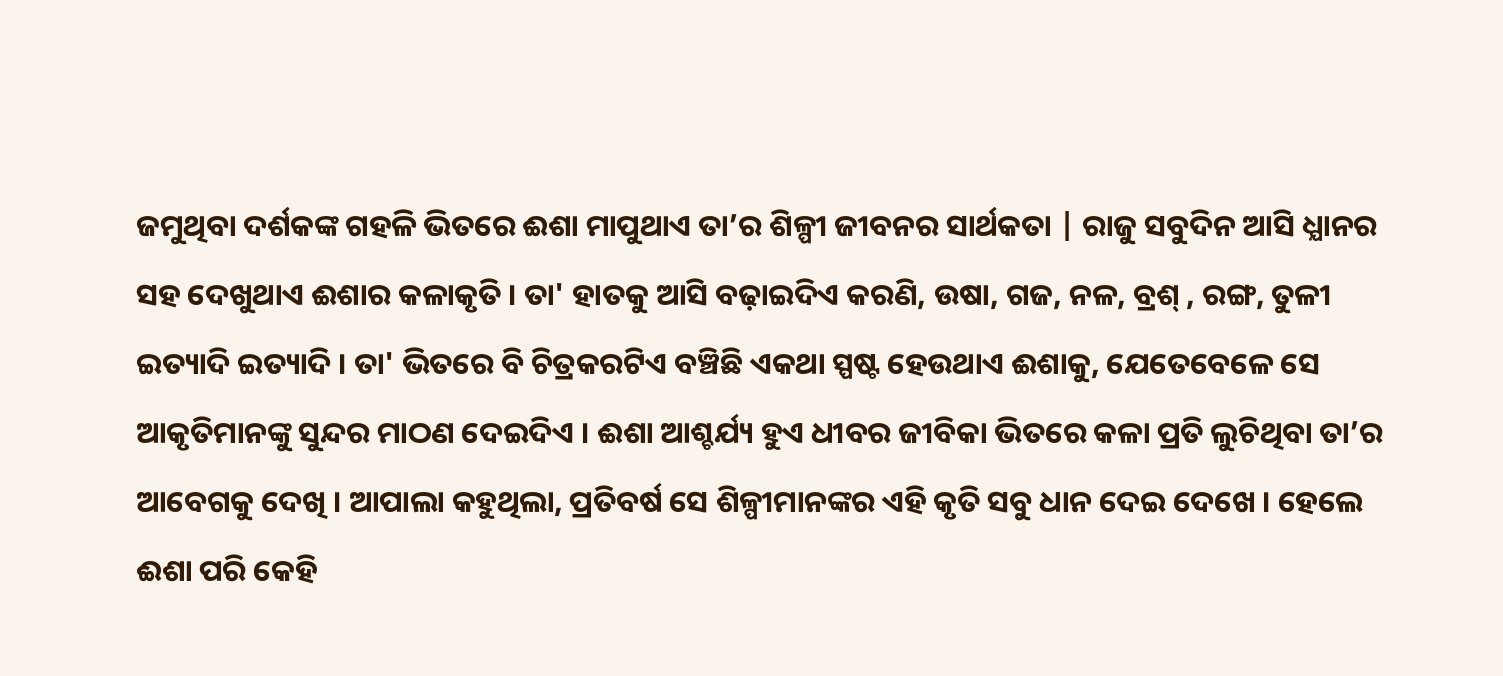ଜମୁଥିବା ଦର୍ଶକଙ୍କ ଗହଳି ଭିତରେ ଈଶା ମାପୁଥାଏ ତା’ର ଶିଳ୍ପୀ ଜୀବନର ସାର୍ଥକତା | ରାଜୁ ସବୁଦିନ ଆସି ଧ୍ଯାନର ସହ ଦେଖୁଥାଏ ଈଶାର କଳାକୃତି । ତା' ହାତକୁ ଆସି ବଢ଼ାଇଦିଏ କରଣି, ଉଷା, ଗଜ, ନଳ, ବ୍ରଶ୍ , ରଙ୍ଗ, ତୁଳୀ ଇତ୍ୟାଦି ଇତ୍ୟାଦି । ତା' ଭିତରେ ବି ଚିତ୍ରକରଟିଏ ବଞ୍ଚିଛି ଏକଥା ସ୍ପଷ୍ଟ ହେଉଥାଏ ଈଶାକୁ, ଯେତେବେଳେ ସେ ଆକୃତିମାନଙ୍କୁ ସୁନ୍ଦର ମାଠଣ ଦେଇଦିଏ । ଈଶା ଆଶ୍ଚର୍ଯ୍ୟ ହୁଏ ଧୀବର ଜୀବିକା ଭିତରେ କଳା ପ୍ରତି ଲୁଚିଥିବା ତା’ର ଆବେଗକୁ ଦେଖି । ଆପାଲା କହୁଥିଲା, ପ୍ରତିବର୍ଷ ସେ ଶିଳ୍ପୀମାନଙ୍କର ଏହି କୃତି ସବୁ ଧାନ ଦେଇ ଦେଖେ । ହେଲେ ଈଶା ପରି କେହି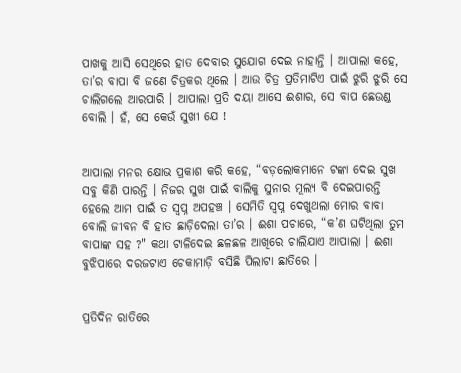ପାଖକୁ ଆସି ସେଥିରେ ହାତ ଦେବାର ସୁଯୋଗ ଦେଇ ନାହାନ୍ତି । ଆପାଲା କହେ, ତା’ର ବାପା ବି ଜଣେ ଚିତ୍ରକର ଥିଲେ । ଆଉ ଚିତ୍ର ପ୍ରତିମାଟିଏ ପାଇଁ ଝୁରି ଝୁରି ସେ ଚାଲିଗଲେ ଆରପାରି । ଆପାଲା ପ୍ରତି ଦୟା ଆସେ ଈଶାର, ସେ ବାପ ଛେଉଣ୍ଡ ବୋଲି । ହଁ, ସେ କେଉଁ ସୁଖୀ ଯେ !


ଆପାଲା ମନର କ୍ଷୋଭ ପ୍ରକାଶ କରି କହେ, “ବଡ଼ଲୋକମାନେ ଟଙ୍କା ଦେଇ ସୁଖ ସବୁ କିଣି ପାରନ୍ତି । ନିଜର ସୁଖ ପାଇଁ ବାଲିକୁ ସୁନାର ମୂଲ୍ୟ ବି ଦେଇପାରନ୍ତି ହେଲେ ଆମ ପାଇଁ ତ ସ୍ଵପ୍ନ ଅପହଞ୍ଚ । ସେମିତି ସ୍ବପ୍ନ ଦେଖୁଥଲା ମୋର ବାବା ବୋଲି ଜୀବନ ବି ହାତ ଛାଡ଼ିଦେଲା ତା’ର । ଈଶା ପଚାରେ, “କ’ଣ ଘଟିଥିଲା ତୁମ ବାପାଙ୍କ ସହ ?" କଥା ଟାଳିଦେଇ ଛଳଛଳ ଆଖିରେ ଚାଲିଯାଏ ଆପାଲା । ଈଶା ବୁଝିପାରେ ଦରଜଟାଏ ଚେକାମାଡ଼ି ବସିଛି ପିଲାଟା ଛାତିରେ ।


ପ୍ରତିଦିନ ରାତିରେ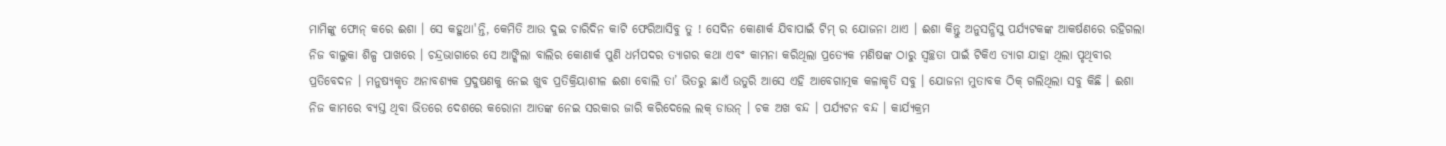ମାମିଙ୍କୁ ଫୋନ୍ କରେ ଈଶା । ସେ କହୁଥା'ନ୍ତି, କେମିତି ଆଉ ଦୁଇ ଚାରିଦିନ କାଟି ଫେରିଆସିବୁ ତୁ ! ସେଦିନ କୋଣାର୍କ ଯିବାପାଇଁ ଟିମ୍ ର ଯୋଜନା ଥାଏ । ଈଶା କିନ୍ତୁ ଅନୁସନ୍ଧିସୁ ପର୍ଯ୍ୟଟକଙ୍କ ଆକର୍ଷଣରେ ରହିଗଲା ନିଜ ବାଲୁକା ଶିଳ୍ପ ପାଖରେ । ଚନ୍ଦ୍ରଭାଗାରେ ସେ ଆଙ୍କିଲା ବାଲିର କୋଣାର୍କ ପୁଣି ଧର୍ମପଦର ତ୍ୟାଗର କଥା ଏବଂ କାମନା କରିଥିଲା ପ୍ରତ୍ୟେକ ମଣିଷଙ୍କ ଠାରୁ ସ୍ବଚ୍ଛତା ପାଇଁ ଟିକିଏ ତ୍ଯାଗ ଯାହା ଥିଲା ପୃଥିବୀର ପ୍ରତିବେଦନ । ମନୁଷ୍ୟକୃତ ଅନାବଶ୍ୟକ ପ୍ରଦୁଷଣକୁ ନେଇ ଖୁବ ପ୍ରତିକ୍ରିୟାଶୀଳ ଈଶା ବୋଲି ତା’ ଭିତରୁ ଛାଏଁ ଉତୁରି ଆସେ ଏହି ଆବେଗାତ୍ମକ କଳାକୃତି ସବୁ । ଯୋଜନା ମୁତାବକ ଠିକ୍ ଗଲିଥିଲା ସବୁ କିଛି । ଈଶା ନିଜ କାମରେ ବ୍ୟସ୍ତ ଥିବା ଭିତରେ ଦେଶରେ କରୋନା ଆତଙ୍କ ନେଇ ସରକାର ଜାରି କରିଦେଲେ ଲକ୍ ଡାଉନ୍ । ଚକ ଅଖ ବନ୍ଦ । ପର୍ଯ୍ୟଟନ ବନ୍ଦ । କାର୍ଯ୍ୟକ୍ରମ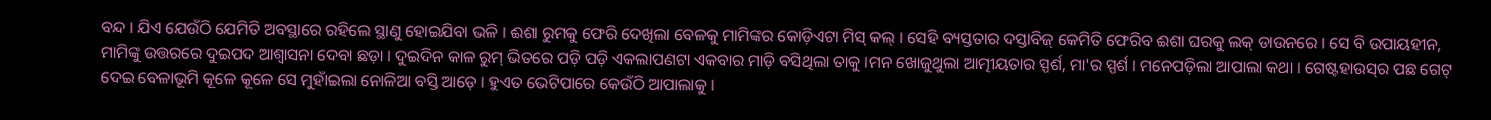ବନ୍ଦ । ଯିଏ ଯେଉଁଠି ଯେମିତି ଅବସ୍ଥାରେ ରହିଲେ ସ୍ଥାଣୁ ହୋଇଯିବା ଭଳି । ଈଶା ରୁମକୁ ଫେରି ଦେଖିଲା ବେଳକୁ ମାମିଙ୍କର କୋଡ଼ିଏଟା ମିସ୍ କଲ୍ । ସେହି ବ୍ୟସ୍ତତାର ଦସ୍ତାବିଜ୍ କେମିତି ଫେରିବ ଈଶା ଘରକୁ ଲକ୍ ଡାଉନରେ । ସେ ବି ଉପାୟହୀନ, ମାମିଙ୍କୁ ଉତ୍ତରରେ ଦୁଇପଦ ଆଶ୍ୱାସନା ଦେବା ଛଡ଼ା । ଦୁଇଦିନ କାଳ ରୁମ୍ ଭିତରେ ପଡ଼ି ପଡ଼ି ଏକଲାପଣଟା ଏକବାର ମାଡ଼ି ବସିଥିଲା ତାକୁ ।ମନ ଖୋଜୁଥୁଲା ଆତ୍ମୀୟତାର ସ୍ପର୍ଶ, ମା'ର ସ୍ପର୍ଶ । ମନେପଡ଼ିଲା ଆପାଲା କଥା । ଗେଷ୍ଟହାଉସ୍‌ର ପଛ ଗେଟ୍ ଦେଇ ବେଳାଭୂମି କୂଳେ କୂଳେ ସେ ମୁହାଁଇଲା ନୋଳିଆ ବସ୍ତି ଆଡ଼େ । ହୁଏତ ଭେଟିପାରେ କେଉଁଠି ଆପାଲାକୁ ।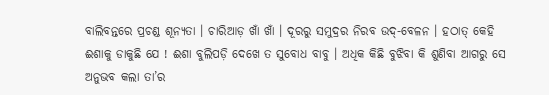ବାଲିବନ୍ତରେ ପ୍ରଚଣ୍ଡ ଶୂନ୍ୟତା । ଚାରିଆଡ଼ ଖାଁ ଖାଁ । ଦୂରରୁ ସମୁଦ୍ରର ନିରବ ଉଦ୍-ବେଳନ । ହଠାତ୍ କେହି ଈଶାକୁ ଡାକୁଛି ଯେ ! ଈଶା ବୁଲିପଡ଼ି ଦେଖେ ତ ସୁବୋଧ ବାବୁ । ଅଧିକ କିଛି ବୁଝିବା କି ଶୁଣିବା ଆଗରୁ ସେ ଅନୁଭବ କଲା ତା’ର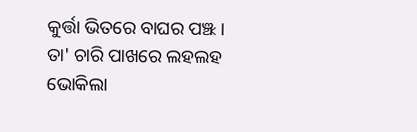କୁର୍ତ୍ତା ଭିତରେ ବାଘର ପଞ୍ଝ। ତା' ଚାରି ପାଖରେ ଲହଲହ ଭୋକିଲା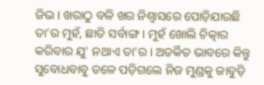ଜିଭ । ଖରାଠୁ ବଳି ଖର ନିଶ୍ୱାସରେ ପୋଡ଼ିଯାଉଛି ତା’ର ମୁହଁ, ଛାତି ସର୍ବାଙ୍ଗ । ମୁହଁ ଖୋଲି ଚିତ୍କାର କରିବାର ଯୁ' ନଥାଏ ତା'ର । ଅତର୍କିତ ଭାବରେ କିନ୍ତୁ ସୁବୋଧବାବୁ ତଳେ ପଡ଼ିଗଲେ ନିଜ ମୁଣ୍ଡକୁ ଜାବୁଡ଼ି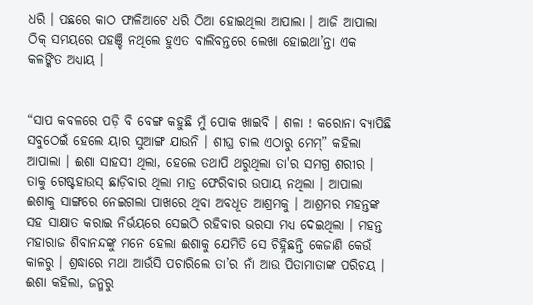ଧରି । ପଛରେ କାଠ ଫାଳିଆଟେ ଧରି ଠିଆ ହୋଇଥିଲା ଆପାଲା । ଆଜି ଆପାଲା ଠିକ୍ ସମୟରେ ପହଞ୍ଚି ନଥିଲେ ହୁଏତ ବାଲିବନ୍ତରେ ଲେଖା ହୋଇଥା’ନ୍ତା ଏକ କଳଙ୍କିତ ଅଧ୍ଯାୟ ।


“ସାପ କବଳରେ ପଡ଼ି ବି ବେଙ୍ଗ କହୁଛି ମୁଁ ପୋକ ଖାଇବି । ଶଳା ! କରୋନା ବ୍ୟାପିଛି ସବୁଠେଇଁ ହେଲେ ୟାର ସୁଆଙ୍ଗ ଯାଉନି । ଶୀଘ୍ର ଚାଲ ଏଠାରୁ ମେମ୍” କହିଲା ଆପାଲା । ଈଶା ସାହସୀ ଥିଲା, ହେଲେ ତଥାପି ଥରୁଥିଲା ତା'ର ସମଗ୍ର ଶରୀର । ତାକୁ ଗେଷ୍ଟହାଉସ୍ ଛାଡ଼ିବାର ଥିଲା ମାତ୍ର ଫେରିବାର ଉପାୟ ନଥିଲା । ଆପାଲା ଈଶାକୁ ସାଙ୍ଗରେ ନେଇଗଲା ପାଖରେ ଥିବା ଅବଧୂତ ଆଶ୍ରମକୁ । ଆଶ୍ରମର ମହନ୍ତଙ୍କ ସହ ସାକ୍ଷାତ କରାଇ ନିର୍ଭୟରେ ସେଇଠି ରହିବାର ଭରସା ମଧ୍ୟ ଦେଇଥିଲା । ମହନ୍ତ ମହାରାଜ ଶିବାନନ୍ଦଙ୍କୁ ମନେ ହେଲା ଈଶାକୁ ଯେମିତି ସେ ଚିହ୍ନିଛନ୍ତି କେଜାଣି କେଉଁ କାଳରୁ । ଶ୍ରଦ୍ଧାରେ ମଥା ଆଉଁସି ପଚାରିଲେ ତା’ର ନାଁ ଆଉ ପିତାମାତାଙ୍କ ପରିଚୟ । ଈଶା କହିଲା, ଜନ୍ମରୁ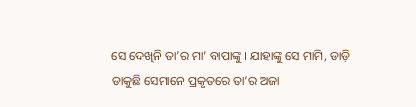ସେ ଦେଖିନି ତା’ର ମା’ ବାପାଙ୍କୁ । ଯାହାଙ୍କୁ ସେ ମାମି, ଡାଡ଼ି ଡାକୁଛି ସେମାନେ ପ୍ରକୃତରେ ତା’ର ଅଜା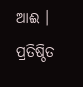ଆଈ । ପ୍ରତିଷ୍ଠିତ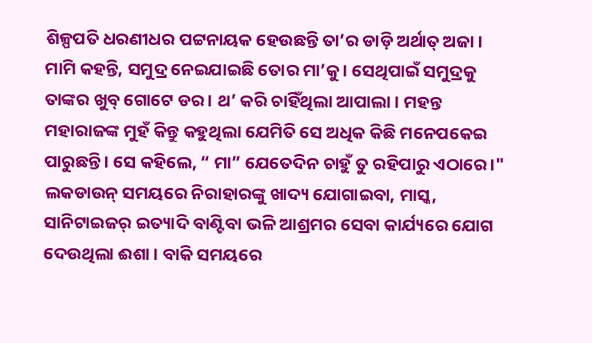ଶିଳ୍ପପତି ଧରଣୀଧର ପଟ୍ଟନାୟକ ହେଉଛନ୍ତି ତା’ର ଡାଡ଼ି ଅର୍ଥାତ୍ ଅଜା । ମାମି କହନ୍ତି, ସମୁଦ୍ର ନେଇଯାଇଛି ତୋର ମା’କୁ । ସେଥିପାଇଁ ସମୁଦ୍ରକୁ ତାଙ୍କର ଖୁବ୍ ଗୋଟେ ଡର । ଥ’ କରି ଚାହିଁଥିଲା ଆପାଲା । ମହନ୍ତ ମହାରାଜଙ୍କ ମୁହଁ କିନ୍ତୁ କହୁଥିଲା ଯେମିତି ସେ ଅଧିକ କିଛି ମନେପକେଇ ପାରୁଛନ୍ତି । ସେ କହିଲେ, “ ମା” ଯେତେଦିନ ଚାହୁଁ ତୁ ରହିପାରୁ ଏଠାରେ ।" ଲକଡାଉନ୍ ସମୟରେ ନିରାହାରଙ୍କୁ ଖାଦ୍ୟ ଯୋଗାଇବା, ମାସ୍କ, ସାନିଟାଇଜର୍ ଇତ୍ୟାଦି ବାଣ୍ଟିବା ଭଳି ଆଶ୍ରମର ସେବା କାର୍ଯ୍ୟରେ ଯୋଗ ଦେଉଥିଲା ଈଶା । ବାକି ସମୟରେ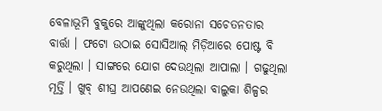ବେଳାଭୂମି ବୁକୁରେ ଆଙ୍କୁଥିଲା କରୋନା ସଚେତନତାର ବାର୍ତ୍ତା । ଫଟୋ ଉଠାଇ ସୋସିଆଲ୍ ମିଡ଼ିଆରେ ପୋଷ୍ଟ ବି କରୁଥିଲା । ସାଙ୍ଗରେ ଯୋଗ ଦେଉଥିଲା ଆପାଲା । ଗଢୁଥିଲା ମୂର୍ତ୍ତି । ଖୁବ୍ ଶୀଘ୍ର ଆପଣେଇ ନେଉଥିଲା ବାଲୁକା ଶିଳ୍ପର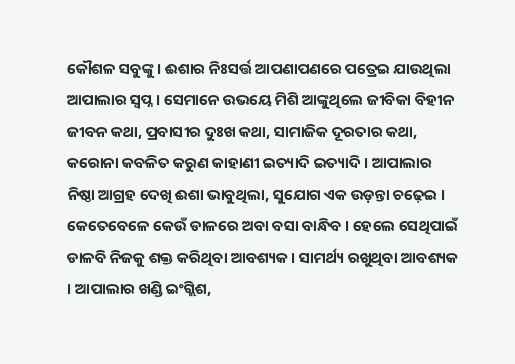କୌଶଳ ସବୁଙ୍କୁ । ଈଶାର ନିଃସର୍ତ୍ତ ଆପଣାପଣରେ ପତ୍ରେଇ ଯାଉଥିଲା ଆପାଲାର ସ୍ଵପ୍ନ । ସେମାନେ ଉଭୟେ ମିଶି ଆଙ୍କୁଥିଲେ ଜୀବିକା ବିହୀନ ଜୀବନ କଥା, ପ୍ରବାସୀର ଦୁଃଖ କଥା, ସାମାଜିକ ଦୂରତାର କଥା, କରୋନା କବଳିତ କରୁଣ କାହାଣୀ ଇତ୍ୟାଦି ଇତ୍ୟାଦି । ଆପାଲାର ନିଷ୍ଠା ଆଗ୍ରହ ଦେଖି ଈଶା ଭାବୁଥିଲା, ସୁଯୋଗ ଏକ ଉଡ଼ନ୍ତା ଚଢ଼େଇ । କେତେବେଳେ କେଉଁ ଡାଳରେ ଅବା ବସା ବାନ୍ଧିବ । ହେଲେ ସେଥିପାଇଁ ଡାଳବି ନିଜକୁ ଶକ୍ତ କରିଥିବା ଆବଶ୍ୟକ । ସାମର୍ଥ୍ୟ ରଖୁଥିବା ଆବଶ୍ୟକ । ଆପାଲାର ଖଣ୍ଡି ଇଂଗ୍ଲିଶ,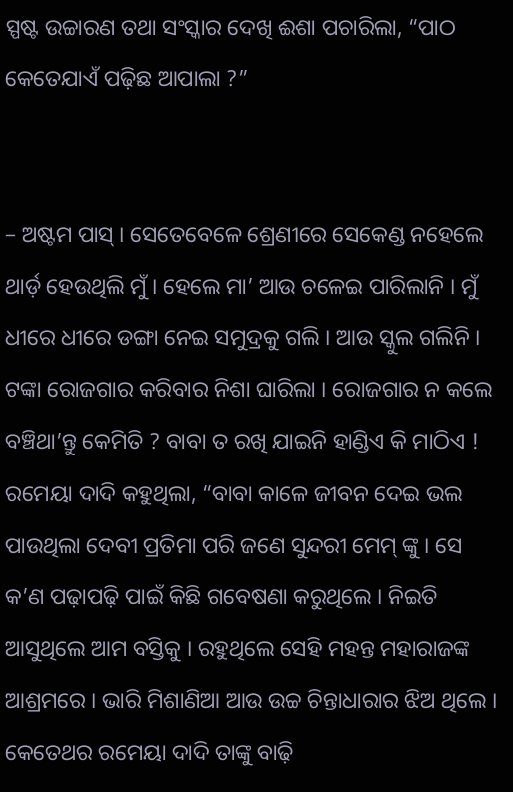ସ୍ପଷ୍ଟ ଉଚ୍ଚାରଣ ତଥା ସଂସ୍କାର ଦେଖି ଈଶା ପଚାରିଲା, “ପାଠ କେତେଯାଏଁ ପଢ଼ିଛ ଆପାଲା ?”


– ଅଷ୍ଟମ ପାସ୍ । ସେତେବେଳେ ଶ୍ରେଣୀରେ ସେକେଣ୍ଡ ନହେଲେ ଥାର୍ଡ଼ ହେଉଥିଲି ମୁଁ । ହେଲେ ମା’ ଆଉ ଚଳେଇ ପାରିଲାନି । ମୁଁ ଧୀରେ ଧୀରେ ଡଙ୍ଗା ନେଇ ସମୁଦ୍ରକୁ ଗଲି । ଆଉ ସ୍କୁଲ ଗଲିନି । ଟଙ୍କା ରୋଜଗାର କରିବାର ନିଶା ଘାରିଲା । ରୋଜଗାର ନ କଲେ ବଞ୍ଚିଥା’ନ୍ତୁ କେମିତି ? ବାବା ତ ରଖି ଯାଇନି ହାଣ୍ଡିଏ କି ମାଠିଏ ! ରମେୟା ଦାଦି କହୁଥିଲା, “ବାବା କାଳେ ଜୀବନ ଦେଇ ଭଲ ପାଉଥିଲା ଦେବୀ ପ୍ରତିମା ପରି ଜଣେ ସୁନ୍ଦରୀ ମେମ୍ ଙ୍କୁ । ସେ କ’ଣ ପଢ଼ାପଢ଼ି ପାଇଁ କିଛି ଗବେଷଣା କରୁଥିଲେ । ନିଇତି ଆସୁଥିଲେ ଆମ ବସ୍ତିକୁ । ରହୁଥିଲେ ସେହି ମହନ୍ତ ମହାରାଜଙ୍କ ଆଶ୍ରମରେ । ଭାରି ମିଶାଣିଆ ଆଉ ଉଚ୍ଚ ଚିନ୍ତାଧାରାର ଝିଅ ଥିଲେ । କେତେଥର ରମେୟା ଦାଦି ତାଙ୍କୁ ବାଢ଼ି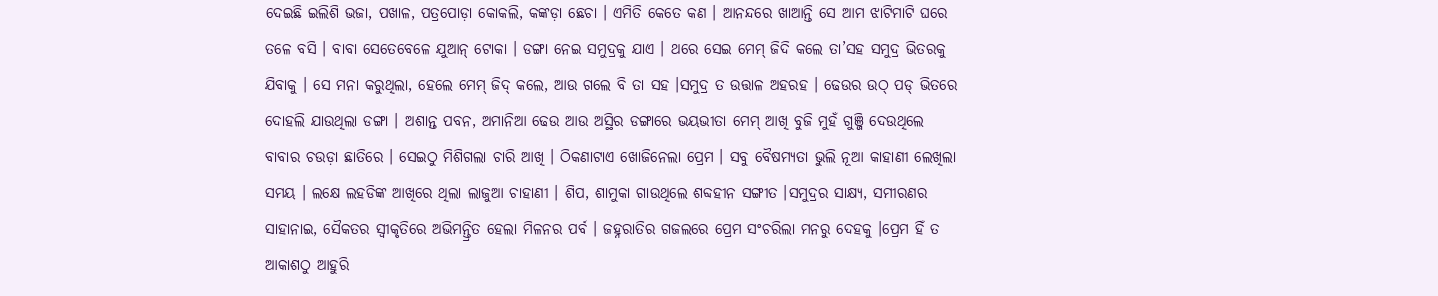ଦେଇଛି ଇଲିଶି ଭଜା, ପଖାଳ, ପତ୍ରପୋଡ଼ା କୋକଲି, କଙ୍କଡ଼ା ଛେଚା । ଏମିତି କେତେ କଣ । ଆନନ୍ଦରେ ଖାଆନ୍ତି ସେ ଆମ ଝାଟିମାଟି ଘରେ ତଳେ ବସି । ବାବା ସେତେବେଳେ ଯୁଆନ୍ ଟୋକା । ଡଙ୍ଗା ନେଇ ସମୁଦ୍ରକୁ ଯାଏ । ଥରେ ସେଇ ମେମ୍ ଜିଦି କଲେ ତା’ସହ ସମୁଦ୍ର ଭିତରକୁ ଯିବାକୁ । ସେ ମନା କରୁଥିଲା, ହେଲେ ମେମ୍ ଜିଦ୍ କଲେ, ଆଉ ଗଲେ ବି ତା ସହ ।ସମୁଦ୍ର ତ ଉତ୍ତାଳ ଅହରହ । ଢେଉର ଉଠ୍ ପଡ୍ ଭିତରେ ଦୋହଲି ଯାଉଥିଲା ଡଙ୍ଗା । ଅଶାନ୍ତ ପବନ, ଅମାନିଆ ଢେଉ ଆଉ ଅସ୍ଥିର ଡଙ୍ଗାରେ ଭୟଭୀତା ମେମ୍ ଆଖି ବୁଜି ମୁହଁ ଗୁଞ୍ଜି ଦେଉଥିଲେ ବାବାର ଚଉଡ଼ା ଛାତିରେ । ସେଇଠୁ ମିଶିଗଲା ଚାରି ଆଖି । ଠିକଣାଟାଏ ଖୋଜିନେଲା ପ୍ରେମ । ସବୁ ବୈଷମ୍ୟତା ଭୁଲି ନୂଆ କାହାଣୀ ଲେଖିଲା ସମୟ । ଲକ୍ଷେ ଲହଡିଙ୍କ ଆଖିରେ ଥିଲା ଲାଜୁଆ ଚାହାଣୀ । ଶିପ, ଶାମୁକା ଗାଉଥିଲେ ଶବ୍ଦହୀନ ସଙ୍ଗୀତ ।ସମୁଦ୍ରର ସାକ୍ଷ୍ୟ, ସମୀରଣର ସାହାନାଇ, ସୈକତର ସ୍ଵୀକୃତିରେ ଅଭିମନ୍ତ୍ରିତ ହେଲା ମିଳନର ପର୍ବ । ଜହ୍ନରାତିର ଗଜଲରେ ପ୍ରେମ ସଂଚରିଲା ମନରୁ ଦେହକୁ ।ପ୍ରେମ ହିଁ ତ ଆକାଶଠୁ ଆହୁରି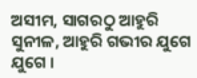ଅସୀମ, ସାଗରଠୁ ଆହୁରି ସୁନୀଳ, ଆହୁରି ଗଭୀର ଯୁଗେ ଯୁଗେ ।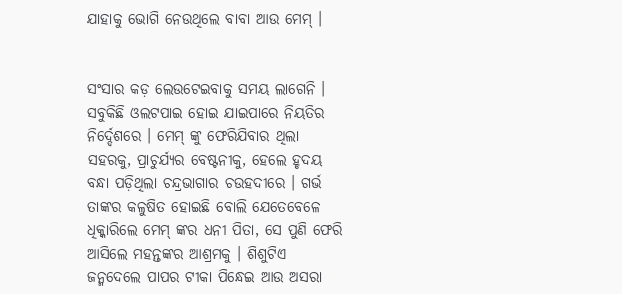ଯାହାକୁ ଭୋଗି ନେଉଥିଲେ ବାବା ଆଉ ମେମ୍ ।


ସଂସାର କଡ଼ ଲେଉଟେଇବାକୁ ସମୟ ଲାଗେନି । ସବୁକିଛି ଓଲଟପାଇ ହୋଇ ଯାଇପାରେ ନିୟତିର ନିର୍ଦ୍ଦେଶରେ । ମେମ୍ ଙ୍କୁ ଫେରିଯିବାର ଥିଲା ସହରକୁ, ପ୍ରାଚୁର୍ଯ୍ୟର ବେଷ୍ଟନୀକୁ, ହେଲେ ହୃଦୟ ବନ୍ଧା ପଡ଼ିଥିଲା ଚନ୍ଦ୍ରଭାଗାର ଚଉହଦୀରେ । ଗର୍ଭ ତାଙ୍କର କଳୁଷିତ ହୋଇଛି ବୋଲି ଯେତେବେଳେ ଧିକ୍କାରିଲେ ମେମ୍ ଙ୍କର ଧନୀ ପିତା, ସେ ପୁଣି ଫେରି ଆସିଲେ ମହନ୍ତଙ୍କର ଆଶ୍ରମକୁ । ଶିଶୁଟିଏ ଜନ୍ମଦେଲେ ପାପର ଟୀକା ପିନ୍ଧେଇ ଆଉ ଅସରା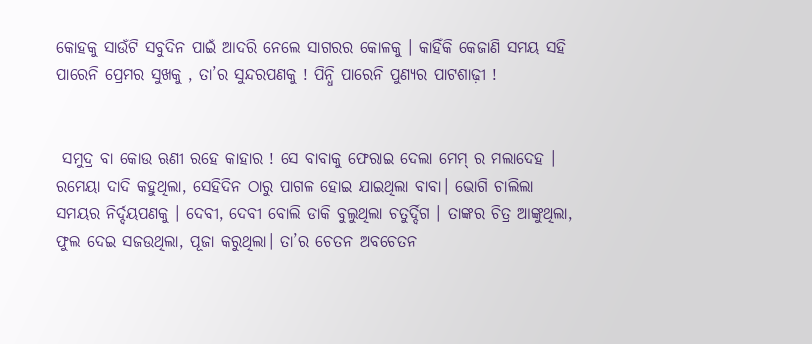କୋହକୁ ସାଉଁଟି ସବୁଦିନ ପାଇଁ ଆଦରି ନେଲେ ସାଗରର କୋଳକୁ । କାହିଁକି କେଜାଣି ସମୟ ସହି ପାରେନି ପ୍ରେମର ସୁଖକୁ , ତା’ର ସୁନ୍ଦରପଣକୁ ! ପିନ୍ଧି ପାରେନି ପୁଣ୍ୟର ପାଟଶାଢ଼ୀ !


 ସମୁଦ୍ର ବା କୋଉ ଋଣୀ ରହେ କାହାର ! ସେ ବାବାକୁ ଫେରାଇ ଦେଲା ମେମ୍ ର ମଲାଦେହ । ରମେୟା ଦାଦି କହୁଥିଲା, ସେହିଦିନ ଠାରୁ ପାଗଳ ହୋଇ ଯାଇଥିଲା ବାବା। ଭୋଗି ଚାଲିଲା ସମୟର ନିର୍ଦ୍ଦୟପଣକୁ । ଦେବୀ, ଦେବୀ ବୋଲି ଡାକି ବୁଲୁଥିଲା ଚତୁର୍ଦ୍ଦିଗ । ତାଙ୍କର ଚିତ୍ର ଆଙ୍କୁଥିଲା, ଫୁଲ ଦେଇ ସଜଉଥିଲା, ପୂଜା କରୁଥିଲା। ତା’ର ଚେତନ ଅବଚେତନ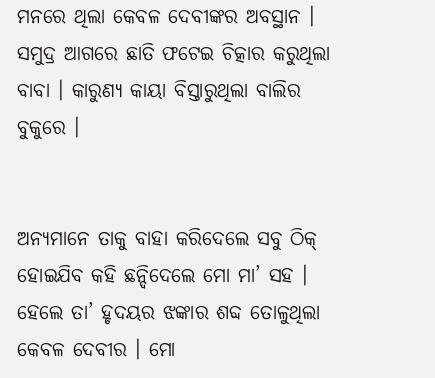ମନରେ ଥିଲା କେବଳ ଦେବୀଙ୍କର ଅବସ୍ଥାନ । ସମୁଦ୍ର ଆଗରେ ଛାତି ଫଟେଇ ଚିତ୍କାର କରୁଥିଲା ବାବା । କାରୁଣ୍ୟ କାୟା ବିସ୍ତାରୁଥିଲା ବାଲିର ବୁକୁରେ ।


ଅନ୍ୟମାନେ ତାକୁ ବାହା କରିଦେଲେ ସବୁ ଠିକ୍ ହୋଇଯିବ କହି ଛନ୍ଦିଦେଲେ ମୋ ମା’ ସହ । ହେଲେ ତା’ ହୃଦୟର ଝଙ୍କାର ଶବ୍ଦ ତୋଳୁଥିଲା କେବଳ ଦେବୀର । ମୋ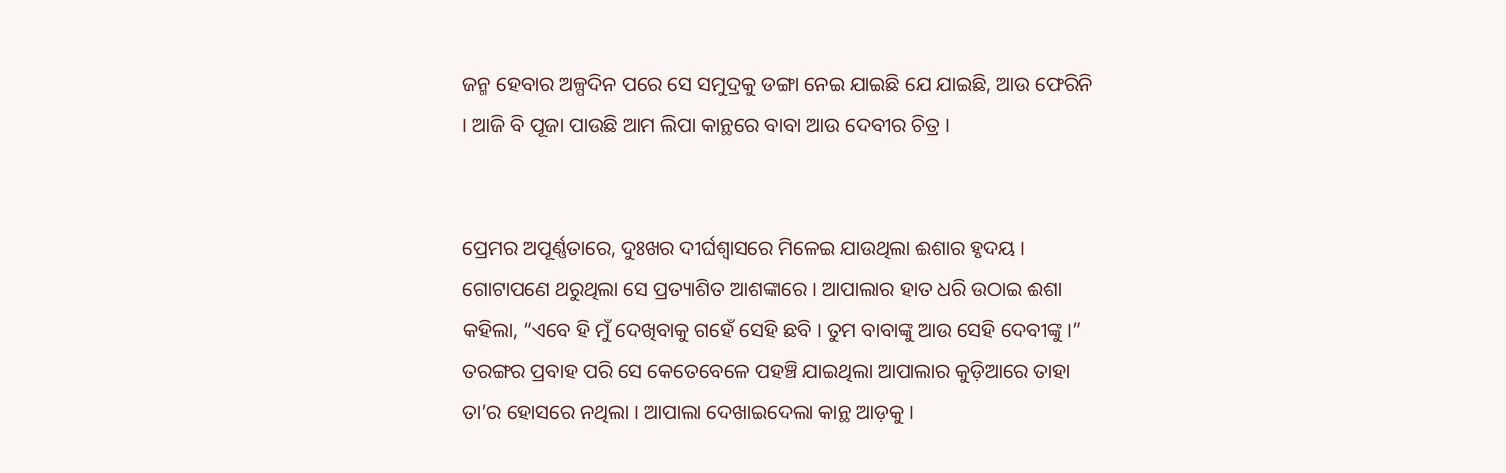ଜନ୍ମ ହେବାର ଅଳ୍ପଦିନ ପରେ ସେ ସମୁଦ୍ରକୁ ଡଙ୍ଗା ନେଇ ଯାଇଛି ଯେ ଯାଇଛି, ଆଉ ଫେରିନି । ଆଜି ବି ପୂଜା ପାଉଛି ଆମ ଲିପା କାନ୍ଥରେ ବାବା ଆଉ ଦେବୀର ଚିତ୍ର ।


ପ୍ରେମର ଅପୂର୍ଣ୍ଣତାରେ, ଦୁଃଖର ଦୀର୍ଘଶ୍ବାସରେ ମିଳେଇ ଯାଉଥିଲା ଈଶାର ହୃଦୟ । ଗୋଟାପଣେ ଥରୁଥିଲା ସେ ପ୍ରତ୍ୟାଶିତ ଆଶଙ୍କାରେ । ଆପାଲାର ହାତ ଧରି ଉଠାଇ ଈଶା କହିଲା, “ଏବେ ହି ମୁଁ ଦେଖିବାକୁ ଗହେଁ ସେହି ଛବି । ତୁମ ବାବାଙ୍କୁ ଆଉ ସେହି ଦେବୀଙ୍କୁ ।” ତରଙ୍ଗର ପ୍ରବାହ ପରି ସେ କେତେବେଳେ ପହଞ୍ଚି ଯାଇଥିଲା ଆପାଲାର କୁଡ଼ିଆରେ ତାହା ତା’ର ହୋସରେ ନଥିଲା । ଆପାଲା ଦେଖାଇଦେଲା କାନ୍ଥ ଆଡ଼କୁ ।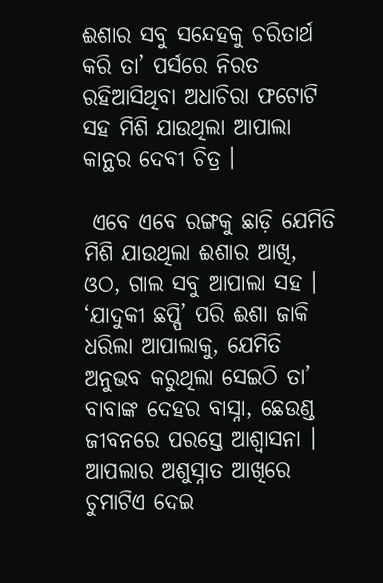ଈଶାର ସବୁ ସନ୍ଦେହକୁ ଚରିତାର୍ଥ କରି ତା’ ପର୍ସରେ ନିରତ ରହିଆସିଥିବା ଅଧାଚିରା ଫଟୋଟି ସହ ମିଶି ଯାଉଥିଲା ଆପାଲା କାନ୍ଥର ଦେବୀ ଚିତ୍ର ।

 ଏବେ ଏବେ ରଙ୍ଗକୁ ଛାଡ଼ି ଯେମିତି ମିଶି ଯାଉଥିଲା ଈଶାର ଆଖି, ଓଠ, ଗାଲ ସବୁ ଆପାଲା ସହ । ‘ଯାଦୁକୀ ଛପ୍ପି’ ପରି ଈଶା ଜାକି ଧରିଲା ଆପାଲାକୁ, ଯେମିତି ଅନୁଭବ କରୁଥିଲା ସେଇଠି ତା’ ବାବାଙ୍କ ଦେହର ବାସ୍ନା, ଛେଉଣ୍ଡ ଜୀବନରେ ପରସ୍ତେ ଆଶ୍ବାସନା । ଆପଲାର ଅଶୁସ୍ନାତ ଆଖିରେ ଚୁମାଟିଏ ଦେଇ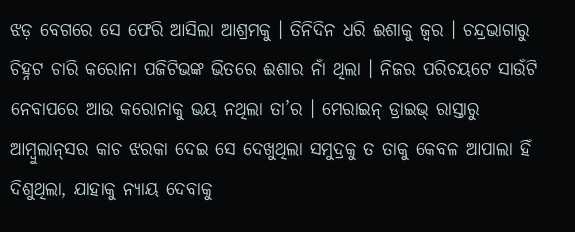ଝଡ଼ ବେଗରେ ସେ ଫେରି ଆସିଲା ଆଶ୍ରମକୁ । ତିନିଦିନ ଧରି ଈଶାକୁ ଜ୍ବର । ଚନ୍ଦ୍ରଭାଗାରୁ ଚିହ୍ନଟ ଚାରି କରୋନା ପଜିଟିଭଙ୍କ ଭିତରେ ଈଶାର ନାଁ ଥିଲା । ନିଜର ପରିଚୟଟେ ସାଉଁଟି ନେବାପରେ ଆଉ କରୋନାକୁ ଭୟ ନଥିଲା ତା’ର । ମେରାଇନ୍ ଡ୍ରାଇଭ୍ ରାସ୍ତାରୁ ଆମ୍ବୁଲାନ୍‌ସର କାଚ ଝରକା ଦେଇ ସେ ଦେଖୁଥିଲା ସମୁଦ୍ରକୁ ତ ତାକୁ କେବଳ ଆପାଲା ହିଁ ଦିଶୁଥିଲା, ଯାହାକୁ ନ୍ୟାୟ ଦେବାକୁ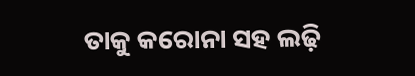ତାକୁ କରୋନା ସହ ଲଢ଼ି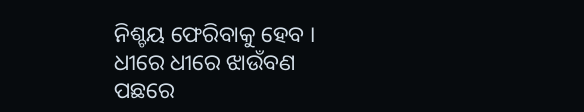ନିଶ୍ଚୟ ଫେରିବାକୁ ହେବ । ଧୀରେ ଧୀରେ ଝାଉଁବଣ ପଛରେ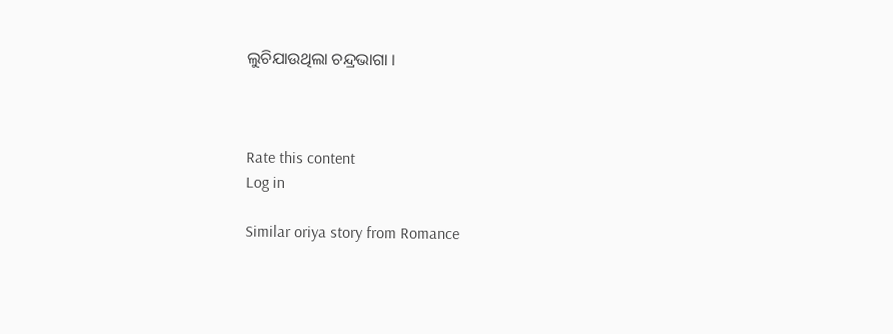ଲୁଚିଯାଉଥିଲା ଚନ୍ଦ୍ରଭାଗା ।



Rate this content
Log in

Similar oriya story from Romance